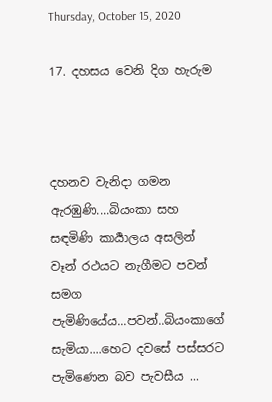Thursday, October 15, 2020

17. දහසය වෙනි දිග හැරුම



දහනව වැනිදා ගමන ඇරඹුණි....බියංකා සහ සඳමිණි කාර්‍යාලය අසලින් වෑන් රථයට නැගීමට පවන් සමග පැමිණියේය...පවන්..බියංකාගේ සැමියා....හෙට දවසේ පස්සරට පැමිණෙන බව පැවසීය ...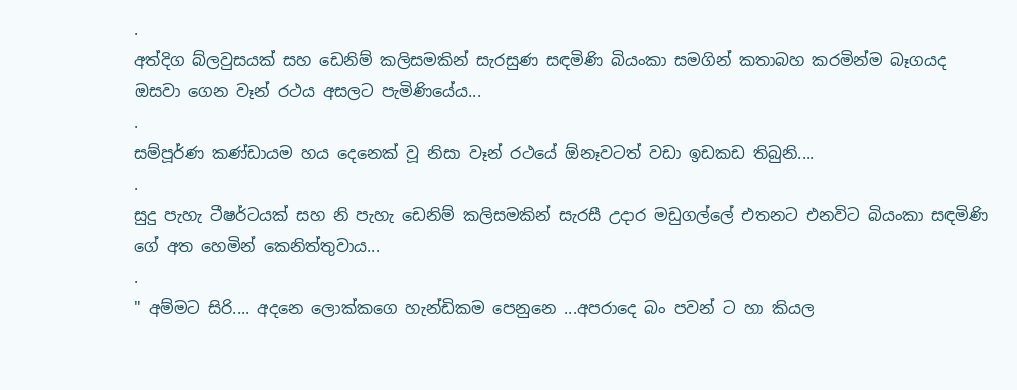.
අත්දිග බ්ලවුසයක් සහ ඩෙනිම් කලිසමකින් සැරසුණ සඳමිණි බියංකා සමගින් කතාබහ කරමින්ම බෑගයද ඔසවා ගෙන වෑන් රථය අසලට පැමිණියේය...
.
සම්පූර්ණ කණ්ඩායම හය දෙනෙක් වූ නිසා වෑන් රථයේ ඕනෑවටත් වඩා ඉඩකඩ තිබුනි....
.
සුදු පැහැ ටීෂර්ටයක් සහ නි පැහැ ඩෙනිම් කලිසමකින් සැරසී උදාර මඩුගල්ලේ එතනට එනවිට බියංකා සඳමිණි ගේ අත හෙමින් කෙනිත්තුවාය...
.
" අම්මට සිරි.... අදනෙ ලොක්කගෙ හැන්ඩිකම පෙනුනෙ ...අපරාදෙ බං පවන් ට හා කියල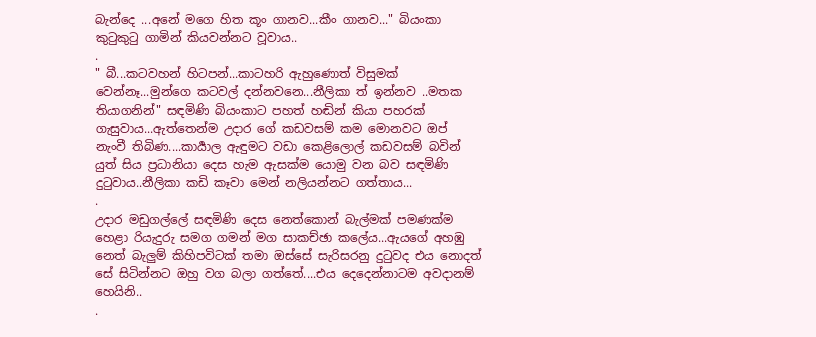බැන්දෙ ...අනේ මගෙ හිත කූං ගානව...කීං ගානව..." බියංකා කුටුකුටු ගාමින් කියවන්නට වූවාය..
.
" බී...කටවහන් හිටපන්...කාටහරි ඇහුණොත් විසුමක් වෙන්නෑ...මුන්ගෙ කටවල් දන්නවනෙ...නීලිකා ත් ඉන්නව ..මතක තියාගනින්" සඳමිණි බියංකාට පහත් හඬින් කියා පහරක් ගැසුවාය...ඇත්තෙන්ම උදාර ගේ කඩවසම් කම මොනවට ඔප් නැංවී තිබිණ....කාර්‍යාල ඇඳුමට වඩා කෙළිලොල් කඩවසම් බවින් යුත් සිය ප්‍රධානියා දෙස හැම ඇසක්ම යොමු වන බව සඳමිණි දුටුවාය..නීලිකා කඩි කෑවා මෙන් නලියන්නට ගත්තාය...
.
උදාර මඩුගල්ලේ සඳමිණි දෙස නෙත්කොන් බැල්මක් පමණක්ම හෙළා රියැදුරු සමග ගමන් මග සාකච්ඡා කලේය...ඇයගේ අහඹු නෙත් බැලුම් කිහිපවිටක් තමා ඔස්සේ සැරිසරනු දුටුවද එය නොදත් සේ සිටින්නට ඔහු වග බලා ගත්තේ....එය දෙදෙන්නාටම අවදානම් හෙයිනි..
.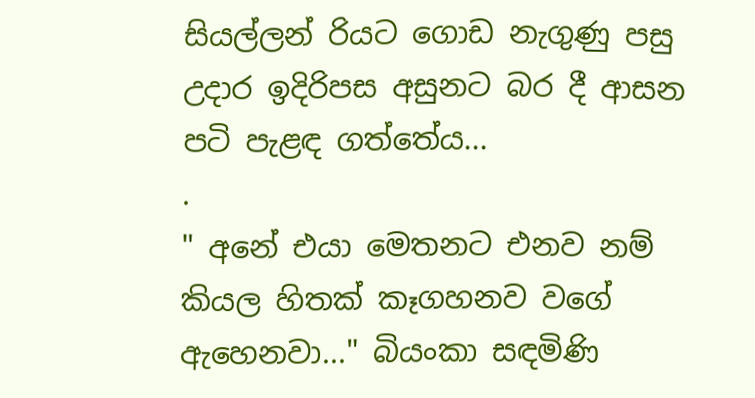සියල්ලන් රියට ගොඩ නැගුණු පසු උදාර ඉදිරිපස අසුනට බර දී ආසන පටි පැළඳ ගත්තේය...
.
" අනේ එයා මෙතනට එනව නම් කියල හිතක් කෑගහනව වගේ ඇහෙනවා..." බියංකා සඳමිණි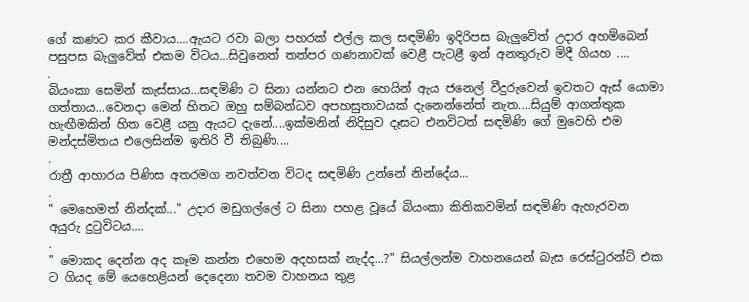ගේ කණට කර කීවාය....ඇයට රවා බලා පහරක් එල්ල කල සඳමිණි ඉදිරිපස බැලුවේත් උදාර අහම්බෙන් පසුපස බැලුවේත් එකම විටය...සිවුනෙත් තත්පර ගණනාවක් වෙළී පැටළී ඉන් අනතුරුව මිදී ගියහ ....
.
බියංකා සෙමින් කැස්සාය...සඳමිණි ට සිනා යන්නට එන හෙයින් ඇය ජනෙල් වීදුරුවෙන් ඉවතට ඇස් යොමා ගත්තාය...වෙනදා මෙන් හිතට ඔහු සම්බන්ධව අපහසුතාවයක් දැනෙන්නේත් නැත....සියුම් ආගන්තුක හැඟීමකින් හිත වෙළී යනු ඇයට දැනේ....ඉක්මනින් නිදිසුව දෑසට එනවිටත් සඳමිණි ගේ මුවෙහි එම මන්දස්මිතය එලෙසින්ම ඉතිරි වී තිබුණි....
.
රාත්‍රී ආහාරය පිණිස අතරමග නවත්වන විටද සඳමිණි උන්නේ නින්දේය...
.
" මෙහෙමත් නින්දක්..." උදාර මඩුගල්ලේ ට සිනා පහළ වූයේ බියංකා කිතිකවමින් සඳමිණි ඇහැරවන අයුරු දුටුවිටය....
.
" මොකද දෙන්න අද කෑම කන්න එහෙම අදහසක් නැද්ද...?" සියල්ලන්ම වාහනයෙන් බැස රෙස්ටුරන්ට් එක ට ගියද මේ යෙහෙළියන් දෙදෙනා තවම වාහනය තුළ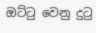ඔට්ටු වෙනු දුටු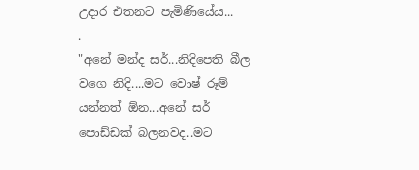උදාර එතනට පැමිණියේය...
.
"අනේ මන්ද සර්...නිදිපෙති බීල වගෙ නිදි....මට වොෂ් රූම් යන්නත් ඕන...අනේ සර් පොඩ්ඩක් බලනවද..මට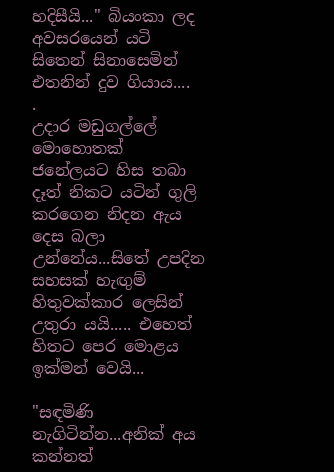හදිසීයි..." බියංකා ලද අවසරයෙන් යටි සිතෙන් සිනාසෙමින් එතනින් දුව ගියාය....
.
උදාර මඩුගල්ලේ මොහොතක් ජනේලයට හිස තබා දෑත් නිකට යටින් ගුලි කරගෙන නිදන ඇය දෙස බලා උන්නේය...සිතේ උපදින සහසක් හැඟුම් හිතුවක්කාර ලෙසින් උතුරා යයි..... එහෙත් හිතට පෙර මොළය ඉක්මන් වෙයි...

"සඳමිණි නැගිටින්න...අනික් අය කන්නත්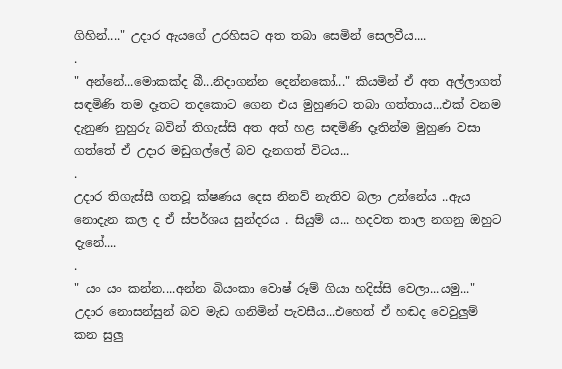ගිහින්...." උදාර ඇයගේ උරහිසට අත තබා සෙමින් සෙලවීය....
.
" අන්නේ...මොකක්ද බී...නිදාගන්න දෙන්නකෝ..." කියමින් ඒ අත අල්ලාගත් සඳමිණි තම දෑතට තදකොට ගෙන එය මුහුණට තබා ගත්තාය...එක් වනම දැනුණ නුහුරු බවින් තිගැස්සි අත අත් හළ සඳමිණි දෑතින්ම මුහුණ වසා ගත්තේ ඒ උදාර මඩුගල්ලේ බව දැනගත් විටය...
.
උදාර තිගැස්සී ගතවූ ක්ෂණය දෙස නිනව් නැතිව බලා උන්නේය ..ඇය නොදැන කල ද ඒ ස්පර්ශය සුන්දරය . සියුම් ය... හදවත තාල නගනු ඔහුට දැනේ....
.
" යං යං කන්න....අන්න බියංකා වොෂ් රූම් ගියා හදිස්සි වෙලා...යමු..." උදාර නොසන්සුන් බව මැඩ ගනිමින් පැවසීය...එහෙත් ඒ හඬද වෙවුලුම් කන සුලු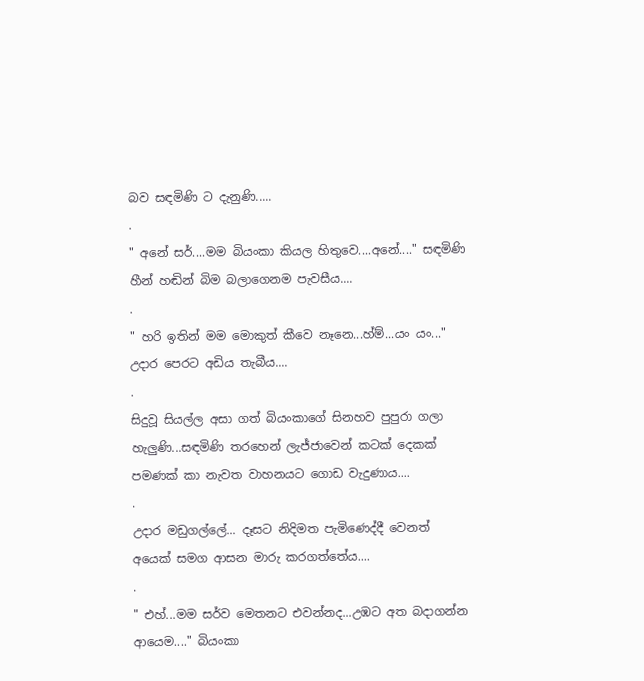බව සඳමිණි ට දැනුණි.....
.
" අනේ සර්....මම බියංකා කියල හිතුවෙ....අනේ...." සඳමිණි හීන් හඬින් බිම බලාගෙනම පැවසීය....
.
" හරි ඉතින් මම මොකුත් කීවෙ නෑනෙ...හ්ම්...යං යං..." උදාර පෙරට අඩිය තැබීය....
.
සිදුවූ සියල්ල අසා ගත් බියංකාගේ සිනහව පුපුරා ගලා හැලුණි...සඳමිණි තරහෙන් ලැජ්ජාවෙන් කටක් දෙකක් පමණක් කා නැවත වාහනයට ගොඩ වැදුණාය....
.
උදාර මඩුගල්ලේ... දෑසට නිදිමත පැමිණෙද්දී වෙනත් අයෙක් සමග ආසන මාරු කරගත්තේය....
.
" එහ්...මම සර්ව මෙතනට එවන්නද...උඹට අත බදාගන්න ආයෙම...." බියංකා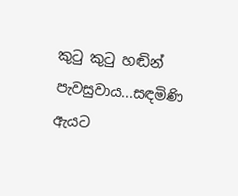කුටු කුටු හඬින් පැවසුවාය...සඳමිණි ඇයට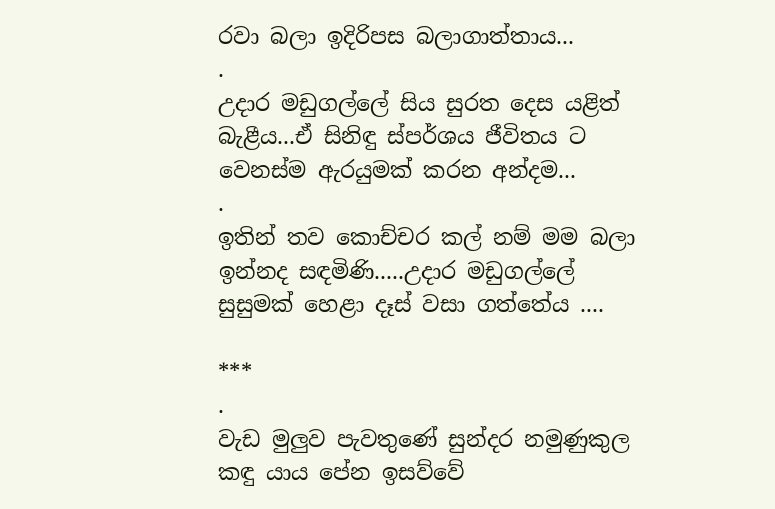රවා බලා ඉදිරිපස බලාගාත්තාය...
.
උදාර මඩුගල්ලේ සිය සුරත දෙස යළිත් බැළීය...ඒ සිනිඳු ස්පර්ශය ජීවිතය ට වෙනස්ම ඇරයුමක් කරන අන්දම...
.
ඉතින් තව කොච්චර කල් නම් මම බලා ඉන්නද සඳමිණි.....උදාර මඩුගල්ලේ සුසුමක් හෙළා දෑස් වසා ගත්තේය ....

***
.
වැඩ මුලුව පැවතුණේ සුන්දර නමුණුකුල කඳු යාය පේන ඉසව්වේ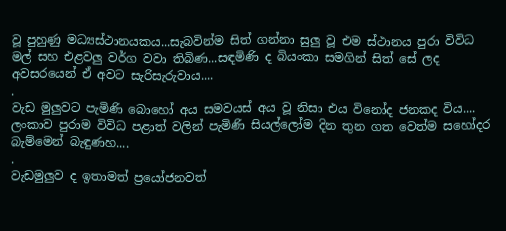වූ පුහුණු මධ්‍යස්ථානයකය...සැබවින්ම සිත් ගන්නා සුලු වූ එම ස්ථානය පුරා විවිධ මල් සහ එළවලු වර්ග වවා තිබිණ...සඳමිණි ද බියංකා සමගින් සිත් සේ ලද අවසරයෙන් ඒ අවට සැරිසැරුවාය....
.
වැඩ මුලුවට පැමිණි බොහෝ අය සමවයස් අය වූ නිසා එය විනෝද ජනකද විය.... ලංකාව පුරාම විවිධ පළාත් වලින් පැමිණි සියල්ලෝම දින තුන ගත වෙත්ම සහෝදර බැම්මෙන් බැඳුණහ....
.
වැඩමුලුව ද ඉතාමත් ප්‍රයෝජනවත්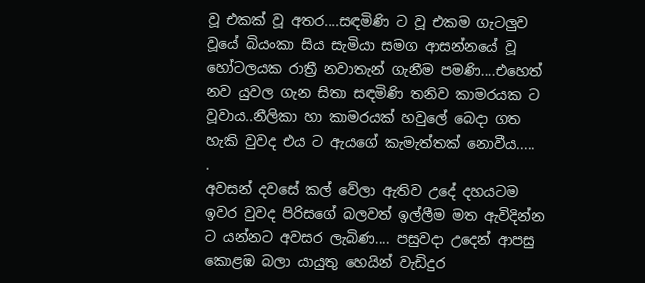වූ එකක් වූ අතර....සඳමිණි ට වූ එකම ගැටලුව වූයේ බියංකා සිය සැමියා සමග ආසන්නයේ වූ හෝටලයක රාත්‍රී නවාතැන් ගැනීම පමණි....එහෙත් නව යුවල ගැන සිතා සඳමිණි තනිව කාමරයක ට වූවාය..නීලිකා හා කාමරයක් හවුලේ බෙදා ගත හැකි වුවද එය ට ඇයගේ කැමැත්තක් නොවීය.....
.
අවසන් දවසේ කල් වේලා ඇතිව උදේ දහයටම ඉවර වුවද පිරිසගේ බලවත් ඉල්ලීම මත ඇවිදින්න ට යන්නට අවසර ලැබිණ.... පසුවදා උදෙන් ආපසු කොළඹ බලා යායුතු හෙයින් වැඩිදුර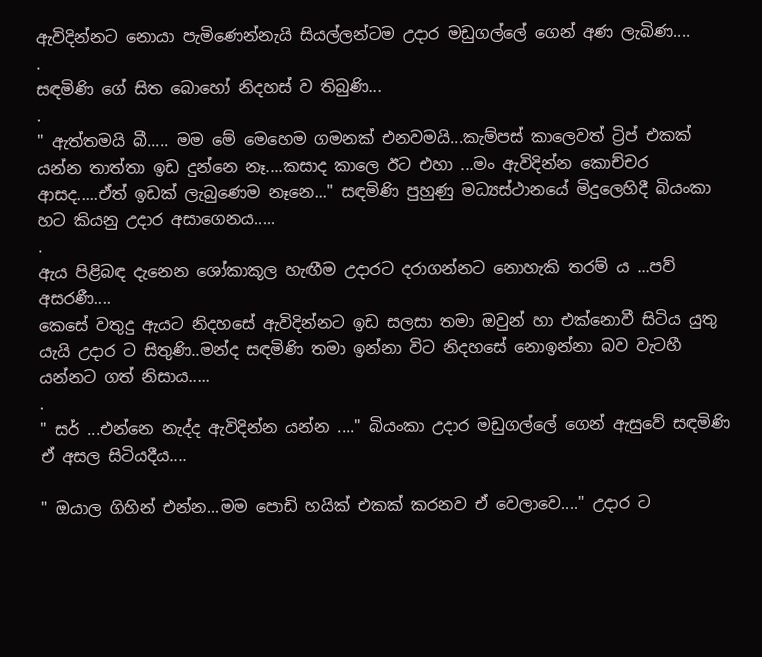ඇවිදින්නට නොයා පැමිණෙන්නැයි සියල්ලන්ටම උදාර මඩුගල්ලේ ගෙන් අණ ලැබිණ....
.
සඳමිණි ගේ සිත බොහෝ නිදහස් ව තිබුණි...
.
" ඇත්තමයි බී..... මම මේ මෙහෙම ගමනක් එනවමයි...කැම්පස් කාලෙවත් ට්‍රිප් එකක් යන්න තාත්තා ඉඩ දුන්නෙ නෑ....කසාද කාලෙ ඊට එහා ...මං ඇවිදින්න කොච්චර ආසද.....ඒත් ඉඩක් ලැබුණෙම නෑනෙ..." සඳමිණි පුහුණු මධ්‍යස්ථානයේ මිදුලෙහිදී බියංකා හට කියනු උදාර අසාගෙනය.....
.
ඇය පිළිබඳ දැනෙන ශෝකාකූල හැඟීම උදාරට දරාගන්නට නොහැකි තරම් ය ...පව් අසරණී....
කෙසේ වතුදු ඇයට නිදහසේ ඇවිදින්නට ඉඩ සලසා තමා ඔවුන් හා එක්නොවී සිටිය යුතු යැයි උදාර ට සිතුණි..මන්ද සඳමිණි තමා ඉන්නා විට නිදහසේ නොඉන්නා බව වැටහී යන්නට ගත් නිසාය.....
.
" සර් ...එන්නෙ නැද්ද ඇවිදින්න යන්න ...." බියංකා උදාර මඩුගල්ලේ ගෙන් ඇසුවේ සඳමිණි ඒ අසල සිටියදීය....

" ඔයාල ගිහින් එන්න...මම පොඩි හයික් එකක් කරනව ඒ වෙලාවෙ...." උදාර ට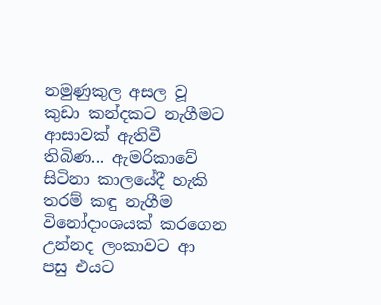නමුණුකුල අසල වූ කුඩා කන්දකට නැගීමට ආසාවක් ඇතිවී තිබිණ... ඇමරිකාවේ සිටිනා කාලයේදී හැකි තරම් කඳු නැගීම විනෝදාංශයක් කරගෙන උන්නද ලංකාවට ආ පසු එයට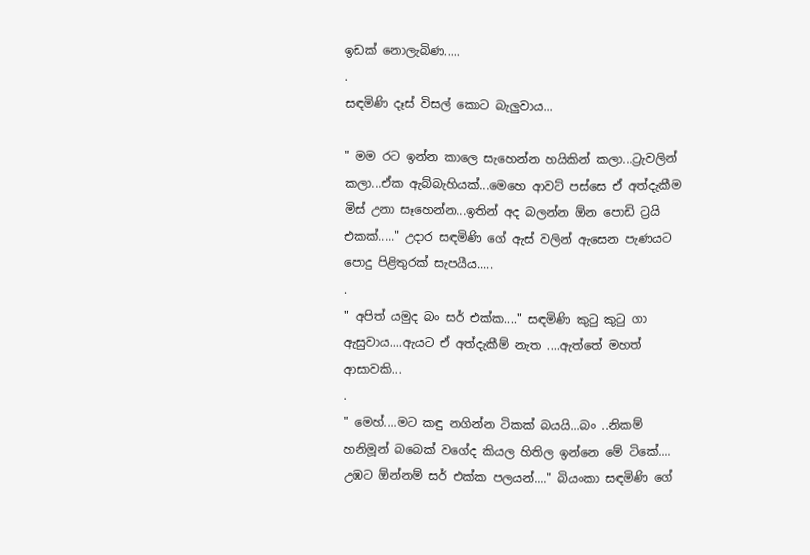ඉඩක් නොලැබිණ.....
.
සඳමිණි දෑස් විසල් කොට බැලුවාය...

" මම රට ඉන්න කාලෙ සැහෙන්න හයිකින් කලා...ට්‍රැවලින් කලා...ඒක ඇබ්බැහියක්...මෙහෙ ආවට් පස්සෙ ඒ අත්දැකීම මිස් උනා සෑහෙන්න...ඉතින් අද බලන්න ඕන පොඩි ට්‍රයි එකක්....." උදාර සඳමිණි ගේ ඇස් වලින් ඇසෙන පැණයට පොදු පිළිතුරක් සැපයීය.....
.
" අපිත් යමුද බං සර් එක්ක...." සඳමිණි කුටු කුටු ගා ඇසුවාය....ඇයට ඒ අත්දැකීම් නැත ....ඇත්තේ මහත් ආසාවකි...
.
" මෙහ්....මට කඳු නගින්න ටිකක් බයයි...බං ..නිකම් හනිමූන් බබෙක් වගේද කියල හිතිල ඉන්නෙ මේ ටිකේ.... උඹට ඕන්නම් සර් එක්ක පලයන්...." බියංකා සඳමිණි ගේ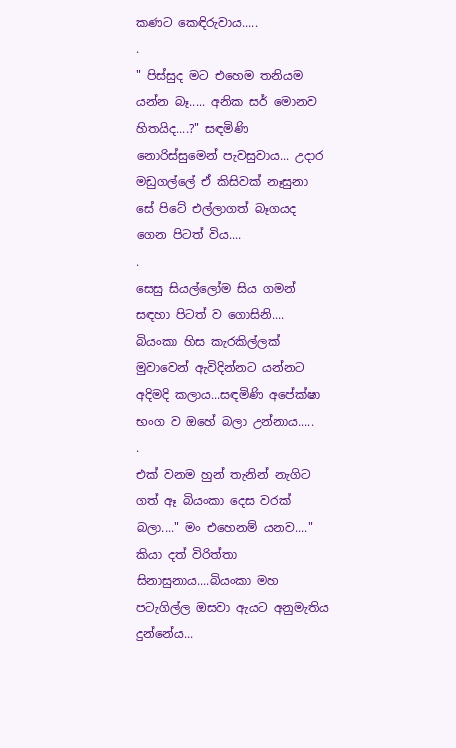කණට කෙඳිරුවාය.....
.
" පිස්සුද මට එහෙම තනියම යන්න බෑ..... අනික සර් මොනව හිතයිද....?" සඳමිණි නොරිස්සුමෙන් පැවසුවාය... උදාර මඩුගල්ලේ ඒ කිසිවක් නෑසුනා සේ පිටේ එල්ලාගත් බෑගයද ගෙන පිටත් විය....
.
සෙසු සියල්ලෝම සිය ගමන් සඳහා පිටත් ව ගොසිනි.... බියංකා හිස කැරකිල්ලක් මුවාවෙන් ඇවිදින්නට යන්නට අදිමදි කලාය...සඳමිණි අපේක්ෂා භංග ව ඔහේ බලා උන්නාය.....
.
එක් වනම හුන් තැනින් නැගිට ගත් ඈ බියංකා දෙස වරක් බලා...." මං එහෙනම් යනව...." කියා දත් විරිත්තා සිනාසුනාය....බියංකා මහ පටැගිල්ල ඔසවා ඇයට අනුමැතිය දුන්නේය...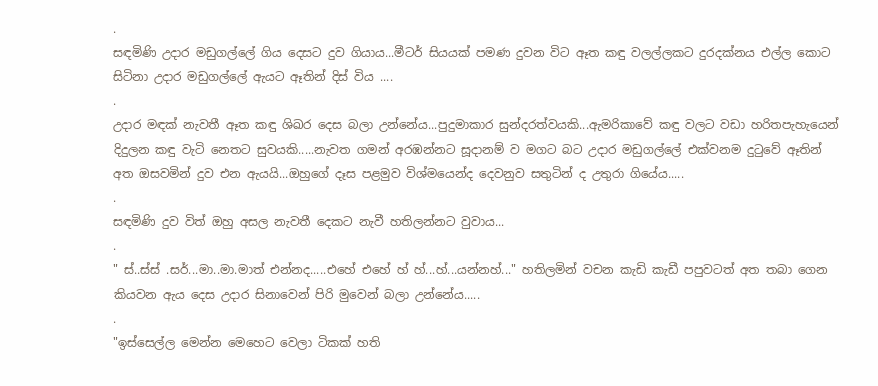.
සඳමිණි උදාර මඩුගල්ලේ ගිය දෙසට දුව ගියාය...මීටර් සියයක් පමණ දුවන විට ඈත කඳු වලල්ලකට දුරදක්නය එල්ල කොට සිටිනා උදාර මඩුගල්ලේ ඇයට ඈතින් දිස් විය ....
.
උදාර මඳක් නැවතී ඈත කඳු ශිඛර දෙස බලා උන්නේය...පුදුමාකාර සුන්දරත්වයකි...ඇමරිකාවේ කඳු වලට වඩා හරිතපැහැයෙන් දිදුලන කඳු වැටි නෙතට සුවයකි.....නැවත ගමන් අරඹන්නට සූදානම් ව මගට බට උදාර මඩුගල්ලේ එක්වනම දුටුවේ ඈතින් අත ඔසවමින් දුව එන ඇයයි...ඔහුගේ දෑස පළමුව විශ්මයෙන්ද දෙවනුව සතුටින් ද උතුරා ගියේය.....
.
සඳමිණි දුව විත් ඔහු අසල නැවතී දෙකට නැවී හතිලන්නට වුවාය...
.
" ස්..ස්ස් .සර්...මා..මා.මාත් එන්නද.....එහේ එහේ හ් හ්...හ්...යන්නහ්..." හතිලමින් වචන කැඩි කැඩී පපුවටත් අත තබා ගෙන කියවන ඇය දෙස උදාර සිනාවෙන් පිරි මුවෙන් බලා උන්නේය.....
.
"ඉස්සෙල්ල මෙන්න මෙහෙට වෙලා ටිකක් හති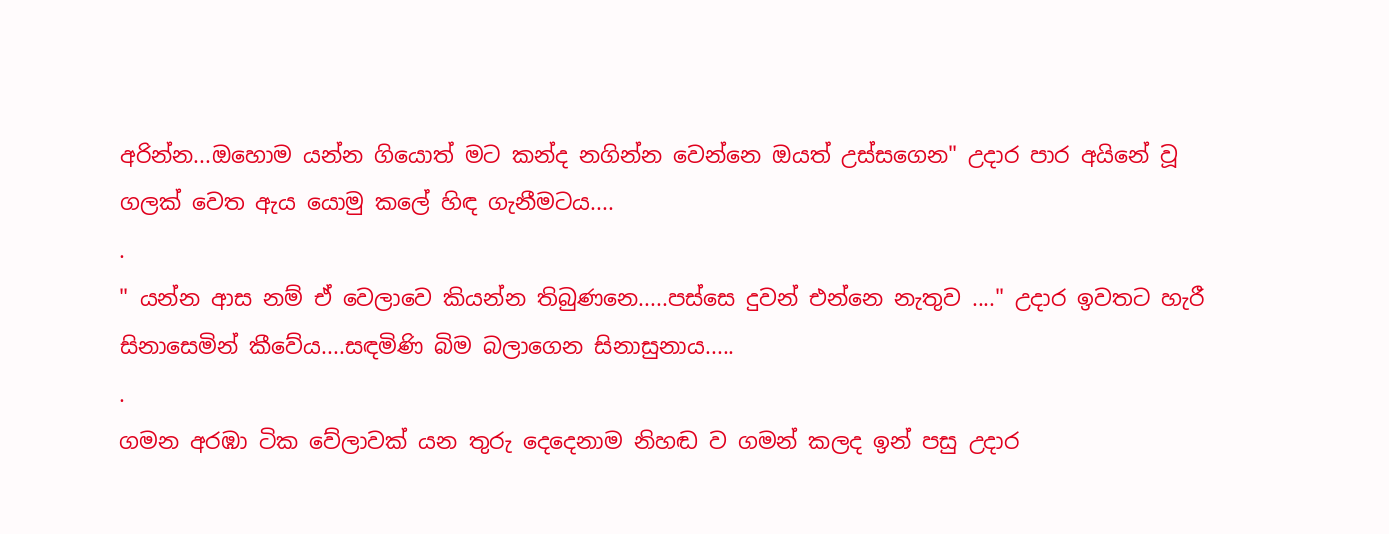අරින්න...ඔහොම යන්න ගියොත් මට කන්ද නගින්න වෙන්නෙ ඔයත් උස්සගෙන" උදාර පාර අයිනේ වූ ගලක් වෙත ඇය යොමු කලේ හිඳ ගැනීමටය....
.
" යන්න ආස නම් ඒ වෙලාවෙ කියන්න තිබුණනෙ.....පස්සෙ දුවන් එන්නෙ නැතුව ...." උදාර ඉවතට හැරී සිනාසෙමින් කීවේය....සඳමිණි බිම බලාගෙන සිනාසුනාය.....
.
ගමන අරඹා ටික වේලාවක් යන තුරු දෙදෙනාම නිහඬ ව ගමන් කලද ඉන් පසු උදාර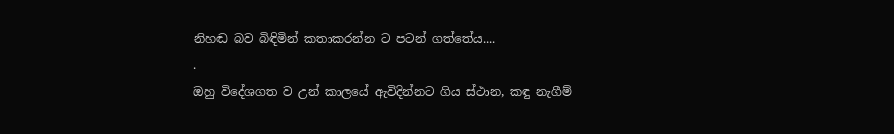නිහඬ බව බිඳිමින් කතාකරන්න ට පටන් ගත්තේය....
.
ඔහු විදේශගත ව උන් කාලයේ ඇවිදින්නට ගිය ස්ථාන, කඳු නැගීම්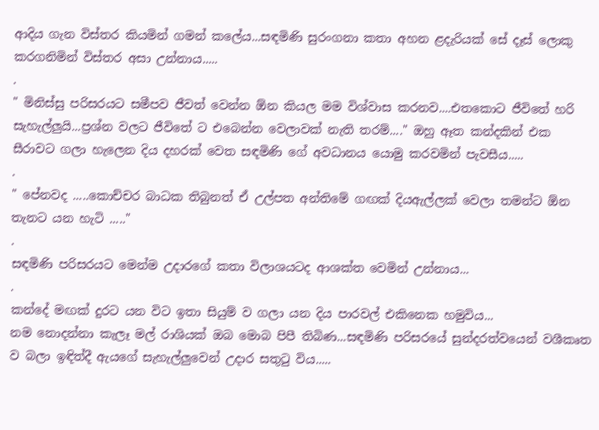ආදිය ගැන විස්තර කියමින් ගමන් කලේය...සඳමිණි සුරංගනා කතා අහන ළදැරියක් සේ දෑස් ලොකු කරගනිමින් විස්තර අසා උන්නාය.....
.
" මිනිස්සු පරිසරයට සමීපව ජීවත් වෙන්න ඕන කියල මම විශ්වාස කරනව....එතකොට ජීවිතේ හරි සැහැල්ලුයි...ප්‍රශ්න වලට ජීවිතේ ට එබෙන්න වෙලාවක් නැති තරම්...." ඔහු ඈත කන්දකින් එක සීරාවට ගලා හැලෙන දිය දහරක් වෙත සඳමිණි ගේ අවධානය යොමු කරවමින් පැවසීය.....
.
" පේනවද .....කොච්චර බාධක තිබුනත් ඒ උල්පත අන්තිමේ ගඟක් දියඇල්ලක් වෙලා තමන්ට ඕන තැනට යන හැටි ....."
.
සඳමිණි පරිසරයට මෙන්ම උදාරගේ කතා විලාශයටද ආශක්ත වෙමින් උන්නාය...
.
කන්දේ මඟක් දුරට යන විට ඉතා සියුම් ව ගලා යන දිය පාරවල් එකිනෙක හමුවිය...
නම නොදන්නා කැලෑ මල් රාශියක් ඔබ මොබ පිපී තිබිණ...සඳමිණි පරිසරයේ සුන්දරත්වයෙන් වශීකෘත ව බලා ඉඳිත්දී ඇයගේ සැහැල්ලුවෙන් උදාර සතුටු විය.....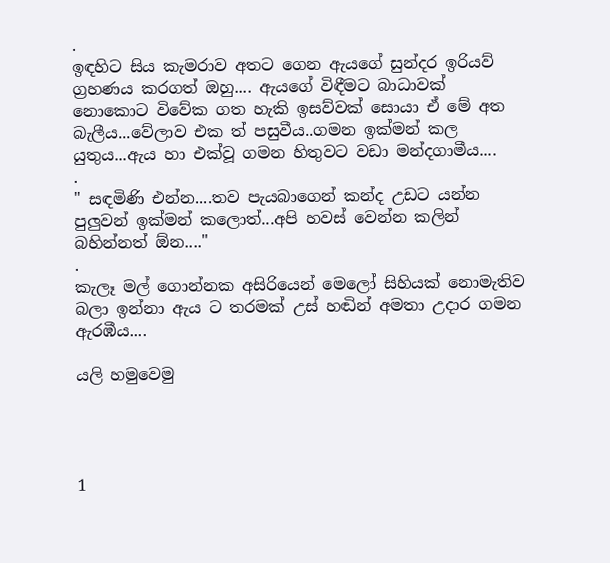.
ඉඳහිට සිය කැමරාව අතට ගෙන ඇයගේ සුන්දර ඉරියව් ග්‍රහණය කරගත් ඔහු.... ඇයගේ විඳීමට බාධාවක් නොකොට විවේක ගත හැකි ඉසව්වක් සොයා ඒ මේ අත බැලීය...වේලාව එක ත් පසුවීය..ගමන ඉක්මන් කල යුතුය...ඇය හා එක්වූ ගමන හිතුවට වඩා මන්දගාමීය....
.
" සඳමිණි එන්න....තව පැයබාගෙන් කන්ද උඩට යන්න පුලුවන් ඉක්මන් කලොත්...අපි හවස් වෙන්න කලින් බහින්නත් ඕන...."
.
කැලෑ මල් ගොන්නක අසිරියෙන් මෙලෝ සිහියක් නොමැතිව බලා ඉන්නා ඇය ට තරමක් උස් හඬින් අමතා උදාර ගමන ඇරඹීය....

යලි හමුවෙමු




1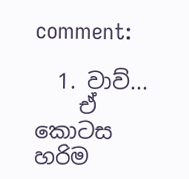comment:

  1. වාව්...
    ඒ කොටස හරිම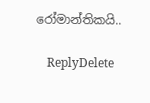රෝමාන්තිකයි..

    ReplyDelete